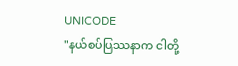UNICODE
"နယ်စပ်ပြဿနာက ငါတို့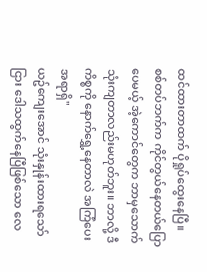ထင်ထားတာထက် ပိုရှုပ်ထွေးနေပြီ။ စစ်တပ်ဘက်က ကိုင်တွယ်နေတယ်ပြောပေမယ့် အဲ့ကောင်တွေက ဘာမှသောက်သုံးကျတာလည်းမဟုတ်ဘူး။ ဘာလို့ ဒီကိစ္စကို နောက်ရွှေ့နေတာလဲ အကြံပေးအရာရှိ"
ယဥ်ကျေးအောင် သုံးနှုန်းထားရသော်ငြား ဒေါသထွက်နေပြီဖြစ်သော လေ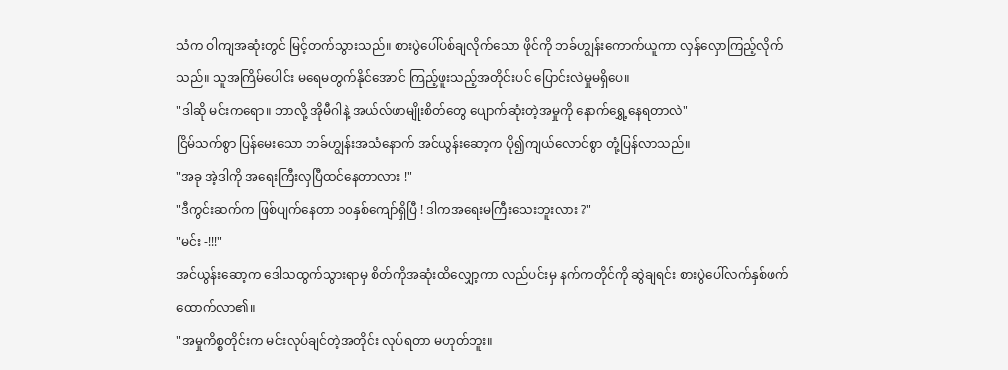သံက ဝါကျအဆုံးတွင် မြင့်တက်သွားသည်။ စားပွဲပေါ်ပစ်ချလိုက်သော ဖိုင်ကို ဘခ်ဟျွန်းကောက်ယူကာ လှန်လှောကြည့်လိုက်သည်။ သူအကြိမ်ပေါင်း မရေမတွက်နိုင်အောင် ကြည့်ဖူးသည့်အတိုင်းပင် ပြောင်းလဲမှုမရှိပေ။
"ဒါဆို မင်းကရော။ ဘာလို့ အိုမီဂါနဲ့ အယ်လ်ဖာမျိုးစိတ်တွေ ပျောက်ဆုံးတဲ့အမှုကို နောက်ရွှေ့နေရတာလဲ"
ငြိမ်သက်စွာ ပြန်မေးသော ဘခ်ဟျွန်းအသံနောက် အင်ယွန်းဆော့က ပို၍ကျယ်လောင်စွာ တုံ့ပြန်လာသည်။
"အခု အဲ့ဒါကို အရေးကြီးလှပြီထင်နေတာလား !"
"ဒီကွင်းဆက်က ဖြစ်ပျက်နေတာ ၁၀နှစ်ကျော်ရှိပြီ ! ဒါကအရေးမကြီးသေးဘူးလား ?"
"မင်း -!!!"
အင်ယွန်းဆော့က ဒေါသထွက်သွားရာမှ စိတ်ကိုအဆုံးထိလျှော့ကာ လည်ပင်းမှ နက်ကတိုင်ကို ဆွဲချရင်း စားပွဲပေါ်လက်နှစ်ဖက်ထောက်လာ၏။
"အမှုကိစ္စတိုင်းက မင်းလုပ်ချင်တဲ့အတိုင်း လုပ်ရတာ မဟုတ်ဘူး။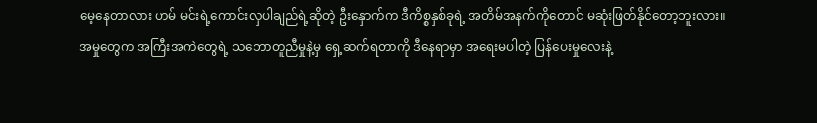မေ့နေတာလား ဟမ် မင်းရဲ့ကောင်းလှပါချည်ရဲ့ဆိုတဲ့ ဦးနှောက်က ဒီကိစ္စနှစ်ခုရဲ့ အတိမ်အနက်ကိုတောင် မဆုံးဖြတ်နိုင်တော့ဘူးလား။ အမှုတွေက အကြီးအကဲတွေရဲ့ သဘောတူညီမှုနဲ့မှ ရှေ့ဆက်ရတာကို ဒီနေရာမှာ အရေးမပါတဲ့ ပြန်ပေးမှုလေးနဲ့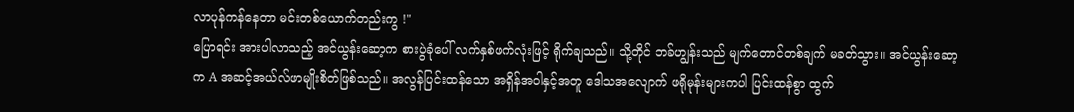လာပုန်ကန်နေတာ မင်းတစ်ယောက်တည်းကွ !"
ပြောရင်း အားပါလာသည့် အင်ယွန်းဆော့က စားပွဲခုံပေါ် လက်နှစ်ဖက်လုံးဖြင့် ရိုက်ချသည်။ သို့တိုင် ဘခ်ဟျွန်းသည် မျက်တောင်တစ်ချက် မခတ်သွား။ အင်ယွန်းဆော့က A အဆင့်အယ်လ်ဖာမျိုးစိတ်ဖြစ်သည်။ အလွန်ပြင်းထန်သော အရှိန်အဝါနှင့်အတူ ဒေါသအလျောက် ဖရိုမုန်းများကပါ ပြင်းထန်စွာ ထွက်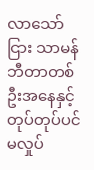လာသော်ငြား သာမန်ဘီတာတစ်ဦးအနေနှင့် တုပ်တုပ်ပင်မလှုပ်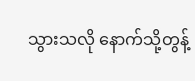သွားသလို နောက်သို့တွန့်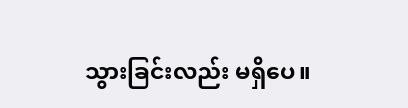သွားခြင်းလည်း မရှိပေ။